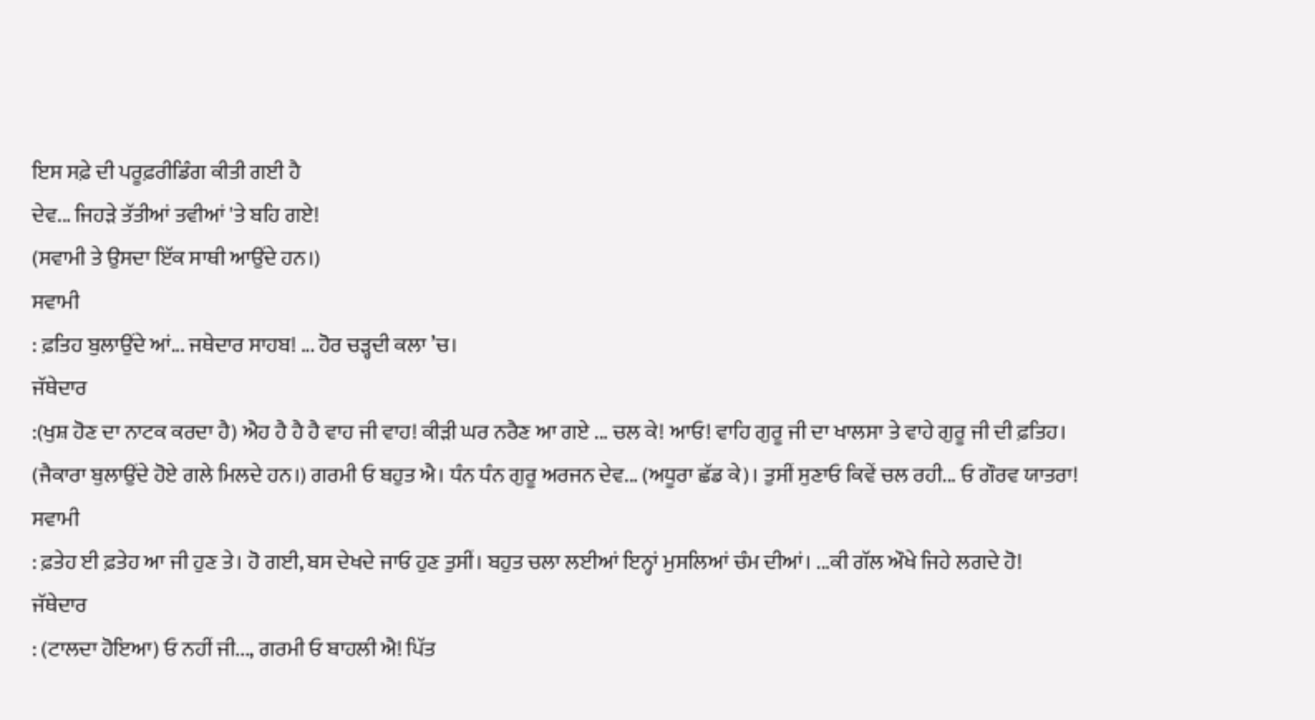ਇਸ ਸਫ਼ੇ ਦੀ ਪਰੂਫ਼ਰੀਡਿੰਗ ਕੀਤੀ ਗਈ ਹੈ
ਦੇਵ... ਜਿਹੜੇ ਤੱਤੀਆਂ ਤਵੀਆਂ 'ਤੇ ਬਹਿ ਗਏ!
(ਸਵਾਮੀ ਤੇ ਉਸਦਾ ਇੱਕ ਸਾਥੀ ਆਉਂਦੇ ਹਨ।)
ਸਵਾਮੀ
: ਫ਼ਤਿਹ ਬੁਲਾਉਂਦੇ ਆਂ... ਜਥੇਦਾਰ ਸਾਹਬ! ... ਹੋਰ ਚੜ੍ਹਦੀ ਕਲਾ ’ਚ।
ਜੱਥੇਦਾਰ
:(ਖੁਸ਼ ਹੋਣ ਦਾ ਨਾਟਕ ਕਰਦਾ ਹੈ) ਐਹ ਹੈ ਹੈ ਹੈ ਵਾਹ ਜੀ ਵਾਹ! ਕੀੜੀ ਘਰ ਨਰੈਣ ਆ ਗਏ ... ਚਲ ਕੇ! ਆਓ! ਵਾਹਿ ਗੁਰੂ ਜੀ ਦਾ ਖਾਲਸਾ ਤੇ ਵਾਹੇ ਗੁਰੂ ਜੀ ਦੀ ਫ਼ਤਿਹ। (ਜੈਕਾਰਾ ਬੁਲਾਉਂਦੇ ਹੋਏ ਗਲੇ ਮਿਲਦੇ ਹਨ।) ਗਰਮੀ ਓ ਬਹੁਤ ਐ। ਧੰਨ ਧੰਨ ਗੁਰੂ ਅਰਜਨ ਦੇਵ... (ਅਧੂਰਾ ਛੱਡ ਕੇ)। ਤੁਸੀਂ ਸੁਣਾਓ ਕਿਵੇਂ ਚਲ ਰਹੀ... ਓ ਗੌਰਵ ਯਾਤਰਾ!
ਸਵਾਮੀ
: ਫ਼ਤੇਹ ਈ ਫ਼ਤੇਹ ਆ ਜੀ ਹੁਣ ਤੇ। ਹੋ ਗਈ, ਬਸ ਦੇਖਦੇ ਜਾਓ ਹੁਣ ਤੁਸੀਂ। ਬਹੁਤ ਚਲਾ ਲਈਆਂ ਇਨ੍ਹਾਂ ਮੁਸਲਿਆਂ ਚੰਮ ਦੀਆਂ। ...ਕੀ ਗੱਲ ਔਖੇ ਜਿਹੇ ਲਗਦੇ ਹੋ!
ਜੱਥੇਦਾਰ
: (ਟਾਲਦਾ ਹੋਇਆ) ਓ ਨਹੀਂ ਜੀ..., ਗਰਮੀ ਓ ਬਾਹਲੀ ਐ! ਪਿੱਤ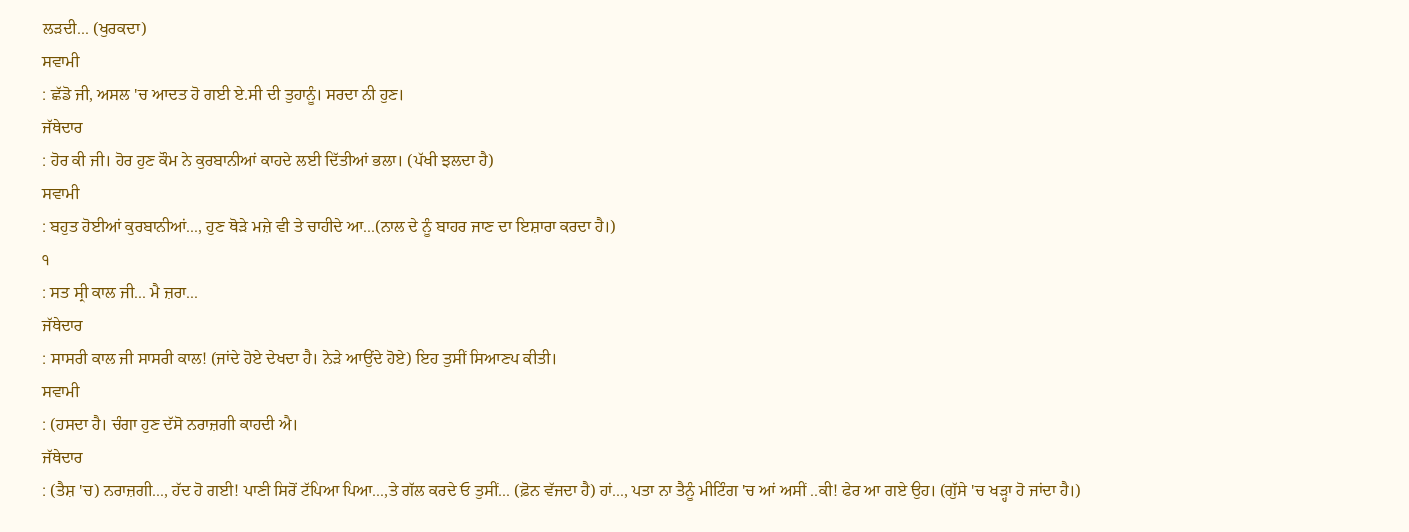ਲੜਦੀ... (ਖੁਰਕਦਾ)
ਸਵਾਮੀ
: ਛੱਡੋ ਜੀ, ਅਸਲ 'ਚ ਆਦਤ ਹੋ ਗਈ ਏ.ਸੀ ਦੀ ਤੁਹਾਨੂੰ। ਸਰਦਾ ਨੀ ਹੁਣ।
ਜੱਥੇਦਾਰ
: ਹੋਰ ਕੀ ਜੀ। ਹੋਰ ਹੁਣ ਕੌਮ ਨੇ ਕੁਰਬਾਨੀਆਂ ਕਾਹਦੇ ਲਈ ਦਿੱਤੀਆਂ ਭਲਾ। (ਪੱਖੀ ਝਲਦਾ ਹੈ)
ਸਵਾਮੀ
: ਬਹੁਤ ਹੋਈਆਂ ਕੁਰਬਾਨੀਆਂ..., ਹੁਣ ਥੋੜੇ ਮਜ਼ੇ ਵੀ ਤੇ ਚਾਹੀਦੇ ਆ...(ਨਾਲ ਦੇ ਨੂੰ ਬਾਹਰ ਜਾਣ ਦਾ ਇਸ਼ਾਰਾ ਕਰਦਾ ਹੈ।)
੧
: ਸਤ ਸ੍ਰੀ ਕਾਲ ਜੀ... ਮੈ ਜ਼ਰਾ...
ਜੱਥੇਦਾਰ
: ਸਾਸਰੀ ਕਾਲ ਜੀ ਸਾਸਰੀ ਕਾਲ! (ਜਾਂਦੇ ਹੋਏ ਦੇਖਦਾ ਹੈ। ਨੇੜੇ ਆਉਂਦੇ ਹੋਏ) ਇਹ ਤੁਸੀਂ ਸਿਆਣਪ ਕੀਤੀ।
ਸਵਾਮੀ
: (ਹਸਦਾ ਹੈ। ਚੰਗਾ ਹੁਣ ਦੱਸੋ ਨਰਾਜ਼ਗੀ ਕਾਹਦੀ ਐ।
ਜੱਥੇਦਾਰ
: (ਤੈਸ਼ 'ਚ) ਨਰਾਜ਼ਗੀ..., ਹੱਦ ਹੋ ਗਈ! ਪਾਣੀ ਸਿਰੋਂ ਟੱਪਿਆ ਪਿਆ...,ਤੇ ਗੱਲ ਕਰਦੇ ਓ ਤੁਸੀਂ... (ਫ਼ੋਨ ਵੱਜਦਾ ਹੈ) ਹਾਂ..., ਪਤਾ ਨਾ ਤੈਨੂੰ ਮੀਟਿੰਗ 'ਚ ਆਂ ਅਸੀਂ ..ਕੀ! ਫੇਰ ਆ ਗਏ ਉਹ। (ਗੁੱਸੇ 'ਚ ਖੜ੍ਹਾ ਹੋ ਜਾਂਦਾ ਹੈ।)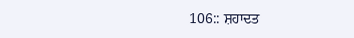106:: ਸ਼ਹਾਦਤ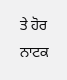ਤੇ ਹੋਰ ਨਾਟਕ